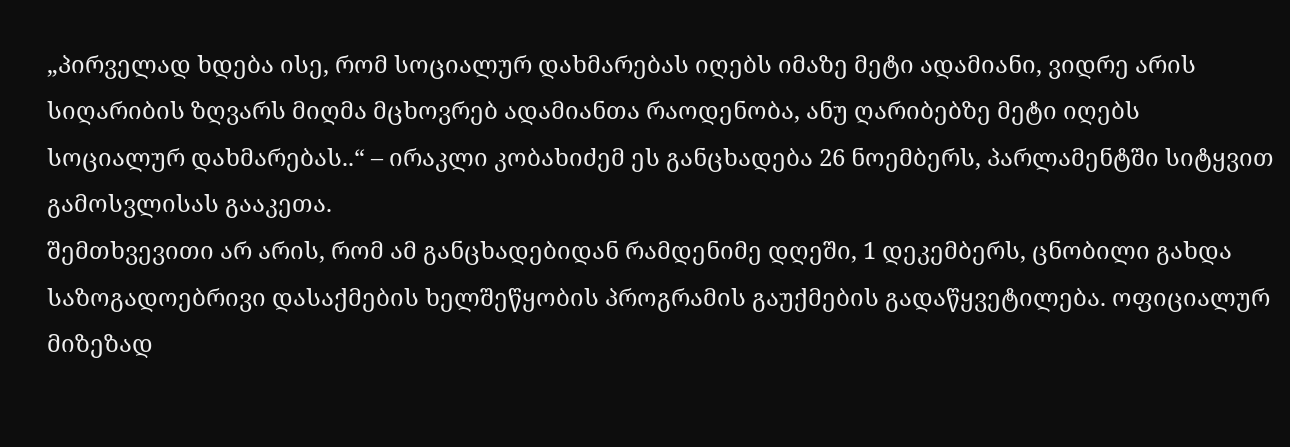„პირველად ხდება ისე, რომ სოციალურ დახმარებას იღებს იმაზე მეტი ადამიანი, ვიდრე არის სიღარიბის ზღვარს მიღმა მცხოვრებ ადამიანთა რაოდენობა, ანუ ღარიბებზე მეტი იღებს სოციალურ დახმარებას..“ – ირაკლი კობახიძემ ეს განცხადება 26 ნოემბერს, პარლამენტში სიტყვით გამოსვლისას გააკეთა.
შემთხვევითი არ არის, რომ ამ განცხადებიდან რამდენიმე დღეში, 1 დეკემბერს, ცნობილი გახდა საზოგადოებრივი დასაქმების ხელშეწყობის პროგრამის გაუქმების გადაწყვეტილება. ოფიციალურ მიზეზად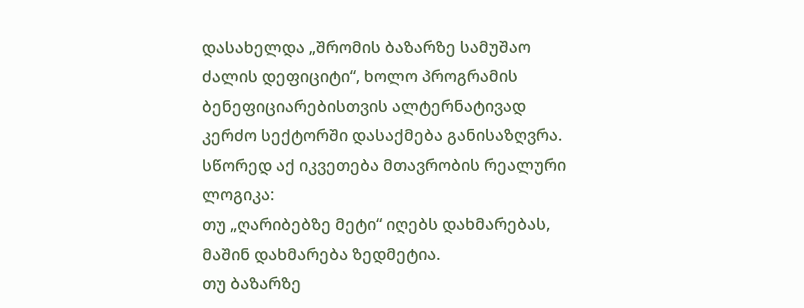დასახელდა „შრომის ბაზარზე სამუშაო ძალის დეფიციტი“, ხოლო პროგრამის ბენეფიციარებისთვის ალტერნატივად კერძო სექტორში დასაქმება განისაზღვრა.
სწორედ აქ იკვეთება მთავრობის რეალური ლოგიკა:
თუ „ღარიბებზე მეტი“ იღებს დახმარებას, მაშინ დახმარება ზედმეტია.
თუ ბაზარზე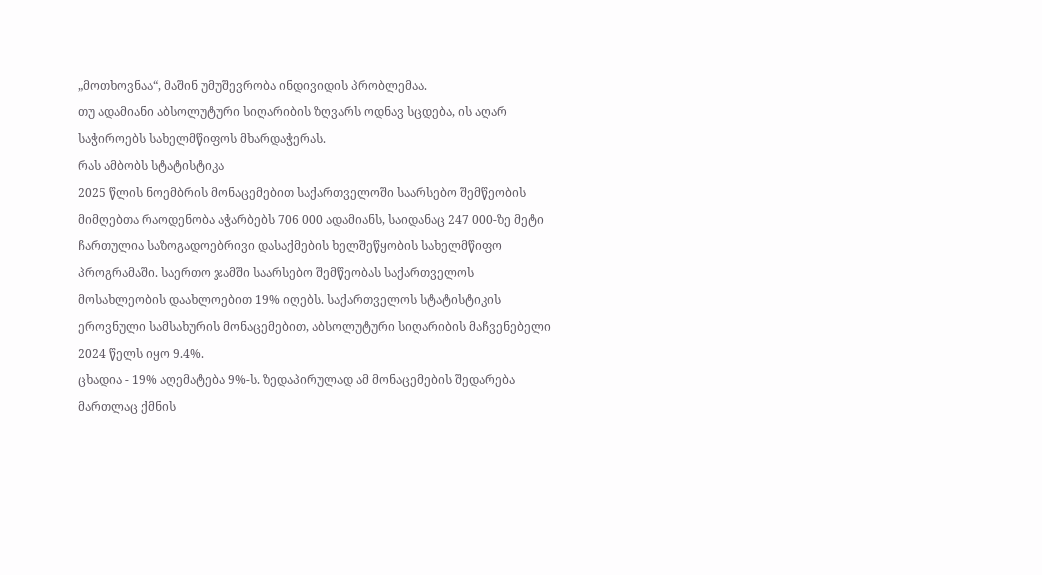„მოთხოვნაა“, მაშინ უმუშევრობა ინდივიდის პრობლემაა.
თუ ადამიანი აბსოლუტური სიღარიბის ზღვარს ოდნავ სცდება, ის აღარ საჭიროებს სახელმწიფოს მხარდაჭერას.
რას ამბობს სტატისტიკა
2025 წლის ნოემბრის მონაცემებით საქართველოში საარსებო შემწეობის მიმღებთა რაოდენობა აჭარბებს 706 000 ადამიანს, საიდანაც 247 000-ზე მეტი ჩართულია საზოგადოებრივი დასაქმების ხელშეწყობის სახელმწიფო პროგრამაში. საერთო ჯამში საარსებო შემწეობას საქართველოს მოსახლეობის დაახლოებით 19% იღებს. საქართველოს სტატისტიკის ეროვნული სამსახურის მონაცემებით, აბსოლუტური სიღარიბის მაჩვენებელი 2024 წელს იყო 9.4%.
ცხადია - 19% აღემატება 9%-ს. ზედაპირულად ამ მონაცემების შედარება მართლაც ქმნის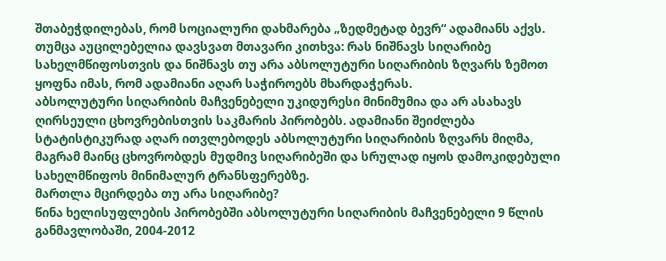შთაბეჭდილებას, რომ სოციალური დახმარება „ზედმეტად ბევრ“ ადამიანს აქვს. თუმცა აუცილებელია დავსვათ მთავარი კითხვა: რას ნიშნავს სიღარიბე სახელმწიფოსთვის და ნიშნავს თუ არა აბსოლუტური სიღარიბის ზღვარს ზემოთ ყოფნა იმას, რომ ადამიანი აღარ საჭიროებს მხარდაჭერას.
აბსოლუტური სიღარიბის მაჩვენებელი უკიდურესი მინიმუმია და არ ასახავს ღირსეული ცხოვრებისთვის საკმარის პირობებს. ადამიანი შეიძლება სტატისტიკურად აღარ ითვლებოდეს აბსოლუტური სიღარიბის ზღვარს მიღმა, მაგრამ მაინც ცხოვრობდეს მუდმივ სიღარიბეში და სრულად იყოს დამოკიდებული სახელმწიფოს მინიმალურ ტრანსფერებზე.
მართლა მცირდება თუ არა სიღარიბე?
წინა ხელისუფლების პირობებში აბსოლუტური სიღარიბის მაჩვენებელი 9 წლის განმავლობაში, 2004-2012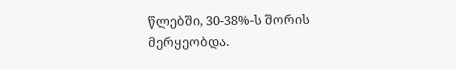წლებში, 30-38%-ს შორის მერყეობდა.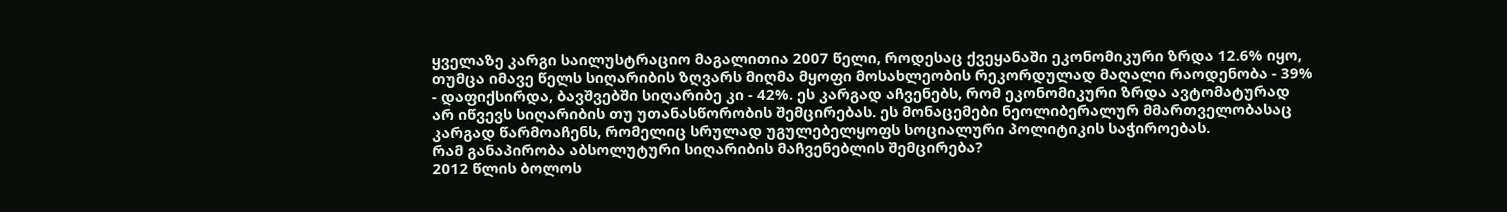ყველაზე კარგი საილუსტრაციო მაგალითია 2007 წელი, როდესაც ქვეყანაში ეკონომიკური ზრდა 12.6% იყო, თუმცა იმავე წელს სიღარიბის ზღვარს მიღმა მყოფი მოსახლეობის რეკორდულად მაღალი რაოდენობა - 39% - დაფიქსირდა, ბავშვებში სიღარიბე კი - 42%. ეს კარგად აჩვენებს, რომ ეკონომიკური ზრდა ავტომატურად არ იწვევს სიღარიბის თუ უთანასწორობის შემცირებას. ეს მონაცემები ნეოლიბერალურ მმართველობასაც კარგად წარმოაჩენს, რომელიც სრულად უგულებელყოფს სოციალური პოლიტიკის საჭიროებას.
რამ განაპირობა აბსოლუტური სიღარიბის მაჩვენებლის შემცირება?
2012 წლის ბოლოს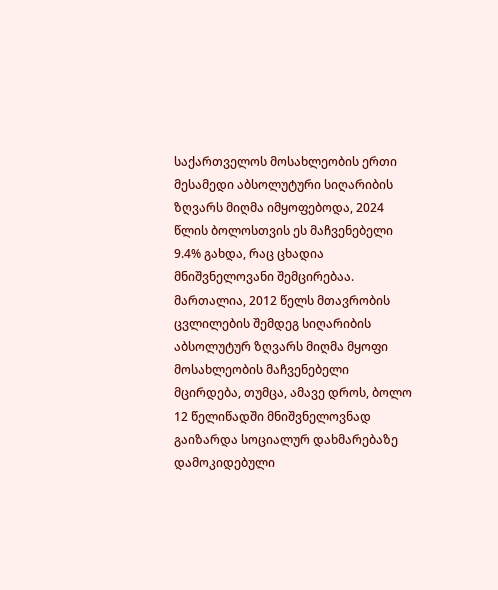საქართველოს მოსახლეობის ერთი მესამედი აბსოლუტური სიღარიბის ზღვარს მიღმა იმყოფებოდა, 2024 წლის ბოლოსთვის ეს მაჩვენებელი 9.4% გახდა, რაც ცხადია მნიშვნელოვანი შემცირებაა. მართალია, 2012 წელს მთავრობის ცვლილების შემდეგ სიღარიბის აბსოლუტურ ზღვარს მიღმა მყოფი მოსახლეობის მაჩვენებელი მცირდება, თუმცა, ამავე დროს, ბოლო 12 წელიწადში მნიშვნელოვნად გაიზარდა სოციალურ დახმარებაზე დამოკიდებული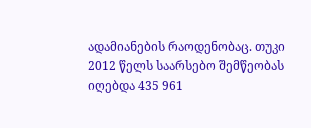ადამიანების რაოდენობაც. თუკი 2012 წელს საარსებო შემწეობას იღებდა 435 961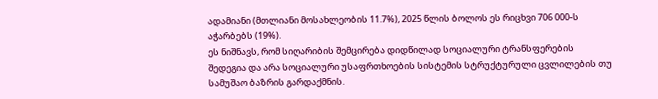ადამიანი (მთლიანი მოსახლეობის 11.7%), 2025 წლის ბოლოს ეს რიცხვი 706 000-ს აჭარბებს (19%).
ეს ნიშნავს, რომ სიღარიბის შემცირება დიდწილად სოციალური ტრანსფერების შედეგია და არა სოციალური უსაფრთხოების სისტემის სტრუქტურული ცვლილების თუ სამუშაო ბაზრის გარდაქმნის.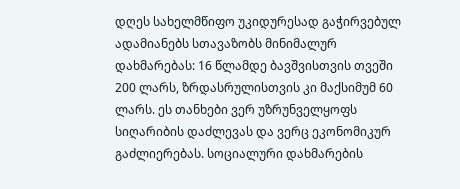დღეს სახელმწიფო უკიდურესად გაჭირვებულ ადამიანებს სთავაზობს მინიმალურ დახმარებას: 16 წლამდე ბავშვისთვის თვეში 200 ლარს, ზრდასრულისთვის კი მაქსიმუმ 60 ლარს. ეს თანხები ვერ უზრუნველყოფს სიღარიბის დაძლევას და ვერც ეკონომიკურ გაძლიერებას. სოციალური დახმარების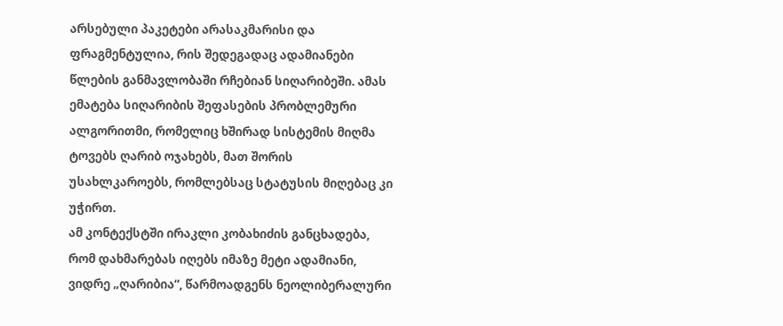არსებული პაკეტები არასაკმარისი და ფრაგმენტულია, რის შედეგადაც ადამიანები წლების განმავლობაში რჩებიან სიღარიბეში. ამას ემატება სიღარიბის შეფასების პრობლემური ალგორითმი, რომელიც ხშირად სისტემის მიღმა ტოვებს ღარიბ ოჯახებს, მათ შორის უსახლკაროებს, რომლებსაც სტატუსის მიღებაც კი უჭირთ.
ამ კონტექსტში ირაკლი კობახიძის განცხადება, რომ დახმარებას იღებს იმაზე მეტი ადამიანი, ვიდრე „ღარიბია“, წარმოადგენს ნეოლიბერალური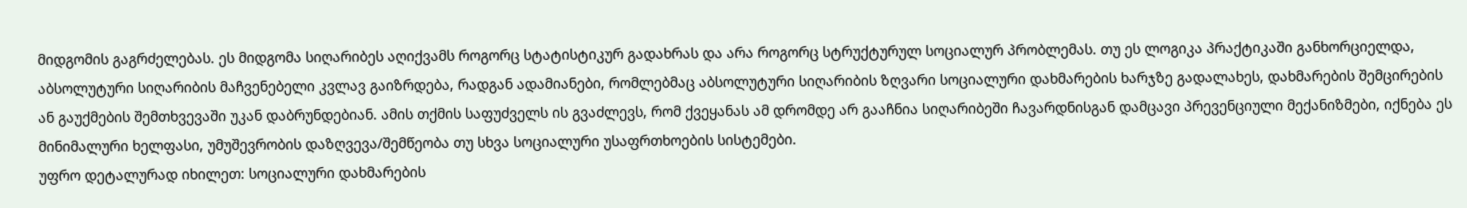მიდგომის გაგრძელებას. ეს მიდგომა სიღარიბეს აღიქვამს როგორც სტატისტიკურ გადახრას და არა როგორც სტრუქტურულ სოციალურ პრობლემას. თუ ეს ლოგიკა პრაქტიკაში განხორციელდა, აბსოლუტური სიღარიბის მაჩვენებელი კვლავ გაიზრდება, რადგან ადამიანები, რომლებმაც აბსოლუტური სიღარიბის ზღვარი სოციალური დახმარების ხარჯზე გადალახეს, დახმარების შემცირების ან გაუქმების შემთხვევაში უკან დაბრუნდებიან. ამის თქმის საფუძველს ის გვაძლევს, რომ ქვეყანას ამ დრომდე არ გააჩნია სიღარიბეში ჩავარდნისგან დამცავი პრევენციული მექანიზმები, იქნება ეს მინიმალური ხელფასი, უმუშევრობის დაზღვევა/შემწეობა თუ სხვა სოციალური უსაფრთხოების სისტემები.
უფრო დეტალურად იხილეთ: სოციალური დახმარების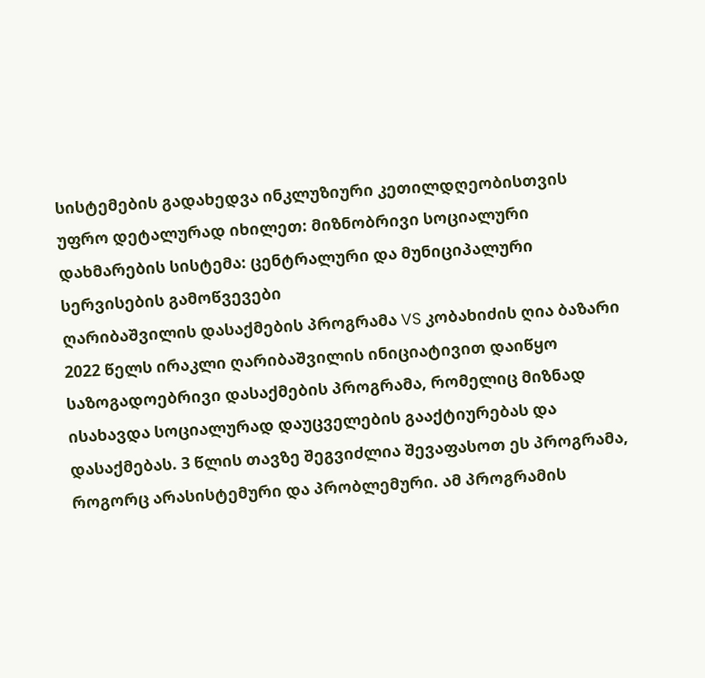სისტემების გადახედვა ინკლუზიური კეთილდღეობისთვის
უფრო დეტალურად იხილეთ: მიზნობრივი სოციალური დახმარების სისტემა: ცენტრალური და მუნიციპალური სერვისების გამოწვევები
ღარიბაშვილის დასაქმების პროგრამა VS კობახიძის ღია ბაზარი
2022 წელს ირაკლი ღარიბაშვილის ინიციატივით დაიწყო საზოგადოებრივი დასაქმების პროგრამა, რომელიც მიზნად ისახავდა სოციალურად დაუცველების გააქტიურებას და დასაქმებას. 3 წლის თავზე შეგვიძლია შევაფასოთ ეს პროგრამა, როგორც არასისტემური და პრობლემური. ამ პროგრამის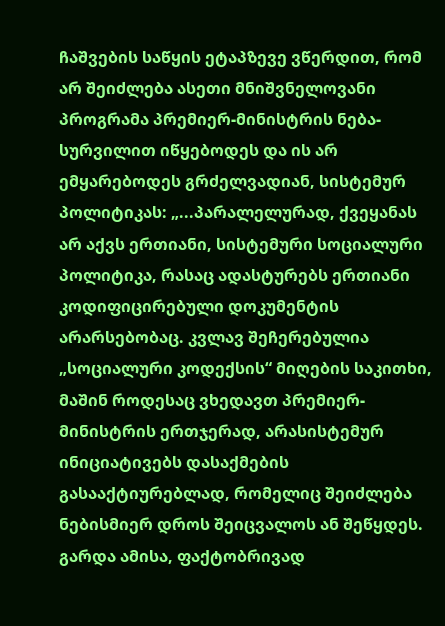ჩაშვების საწყის ეტაპზევე ვწერდით, რომ არ შეიძლება ასეთი მნიშვნელოვანი პროგრამა პრემიერ-მინისტრის ნება-სურვილით იწყებოდეს და ის არ ემყარებოდეს გრძელვადიან, სისტემურ პოლიტიკას: „...პარალელურად, ქვეყანას არ აქვს ერთიანი, სისტემური სოციალური პოლიტიკა, რასაც ადასტურებს ერთიანი კოდიფიცირებული დოკუმენტის არარსებობაც. კვლავ შეჩერებულია „სოციალური კოდექსის“ მიღების საკითხი, მაშინ როდესაც ვხედავთ პრემიერ-მინისტრის ერთჯერად, არასისტემურ ინიციატივებს დასაქმების გასააქტიურებლად, რომელიც შეიძლება ნებისმიერ დროს შეიცვალოს ან შეწყდეს. გარდა ამისა, ფაქტობრივად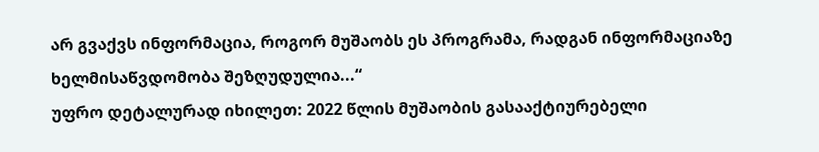არ გვაქვს ინფორმაცია, როგორ მუშაობს ეს პროგრამა, რადგან ინფორმაციაზე ხელმისაწვდომობა შეზღუდულია...“
უფრო დეტალურად იხილეთ: 2022 წლის მუშაობის გასააქტიურებელი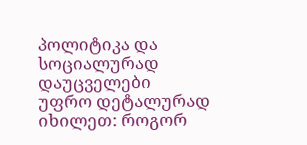პოლიტიკა და სოციალურად დაუცველები
უფრო დეტალურად იხილეთ: როგორ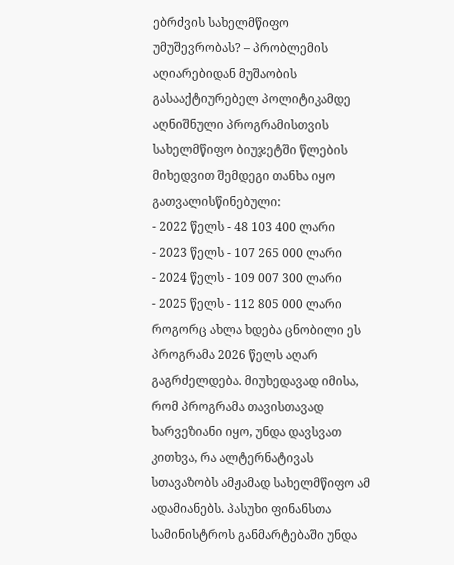ებრძვის სახელმწიფო უმუშევრობას? – პრობლემის აღიარებიდან მუშაობის გასააქტიურებელ პოლიტიკამდე
აღნიშნული პროგრამისთვის სახელმწიფო ბიუჯეტში წლების მიხედვით შემდეგი თანხა იყო გათვალისწინებული:
- 2022 წელს - 48 103 400 ლარი
- 2023 წელს - 107 265 000 ლარი
- 2024 წელს - 109 007 300 ლარი
- 2025 წელს - 112 805 000 ლარი
როგორც ახლა ხდება ცნობილი ეს პროგრამა 2026 წელს აღარ გაგრძელდება. მიუხედავად იმისა, რომ პროგრამა თავისთავად ხარვეზიანი იყო, უნდა დავსვათ კითხვა, რა ალტერნატივას სთავაზობს ამჟამად სახელმწიფო ამ ადამიანებს. პასუხი ფინანსთა სამინისტროს განმარტებაში უნდა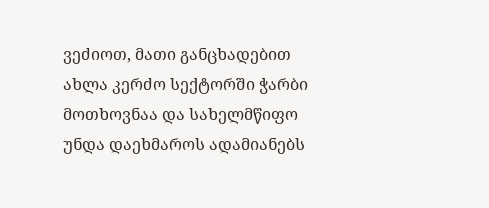ვეძიოთ, მათი განცხადებით ახლა კერძო სექტორში ჭარბი მოთხოვნაა და სახელმწიფო უნდა დაეხმაროს ადამიანებს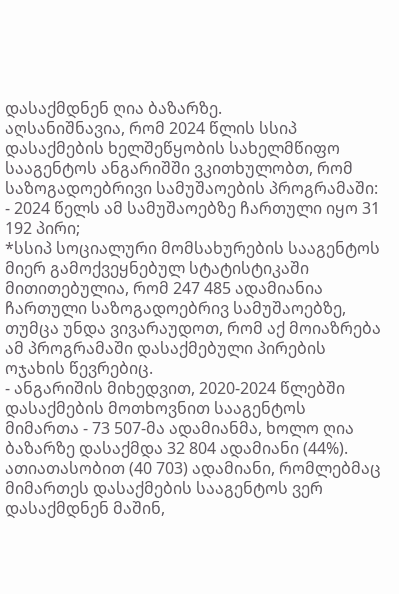დასაქმდნენ ღია ბაზარზე.
აღსანიშნავია, რომ 2024 წლის სსიპ დასაქმების ხელშეწყობის სახელმწიფო სააგენტოს ანგარიშში ვკითხულობთ, რომ საზოგადოებრივი სამუშაოების პროგრამაში:
- 2024 წელს ამ სამუშაოებზე ჩართული იყო 31 192 პირი;
*სსიპ სოციალური მომსახურების სააგენტოს მიერ გამოქვეყნებულ სტატისტიკაში მითითებულია, რომ 247 485 ადამიანია ჩართული საზოგადოებრივ სამუშაოებზე, თუმცა უნდა ვივარაუდოთ, რომ აქ მოიაზრება ამ პროგრამაში დასაქმებული პირების ოჯახის წევრებიც.
- ანგარიშის მიხედვით, 2020-2024 წლებში დასაქმების მოთხოვნით სააგენტოს მიმართა - 73 507-მა ადამიანმა, ხოლო ღია ბაზარზე დასაქმდა 32 804 ადამიანი (44%).
ათიათასობით (40 703) ადამიანი, რომლებმაც მიმართეს დასაქმების სააგენტოს ვერ დასაქმდნენ მაშინ,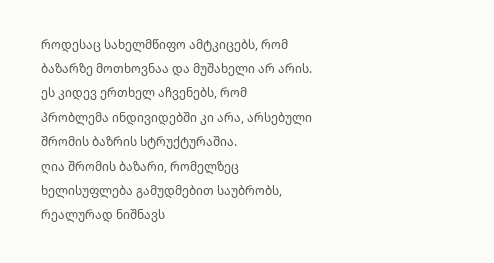როდესაც სახელმწიფო ამტკიცებს, რომ ბაზარზე მოთხოვნაა და მუშახელი არ არის. ეს კიდევ ერთხელ აჩვენებს, რომ პრობლემა ინდივიდებში კი არა, არსებული შრომის ბაზრის სტრუქტურაშია.
ღია შრომის ბაზარი, რომელზეც ხელისუფლება გამუდმებით საუბრობს, რეალურად ნიშნავს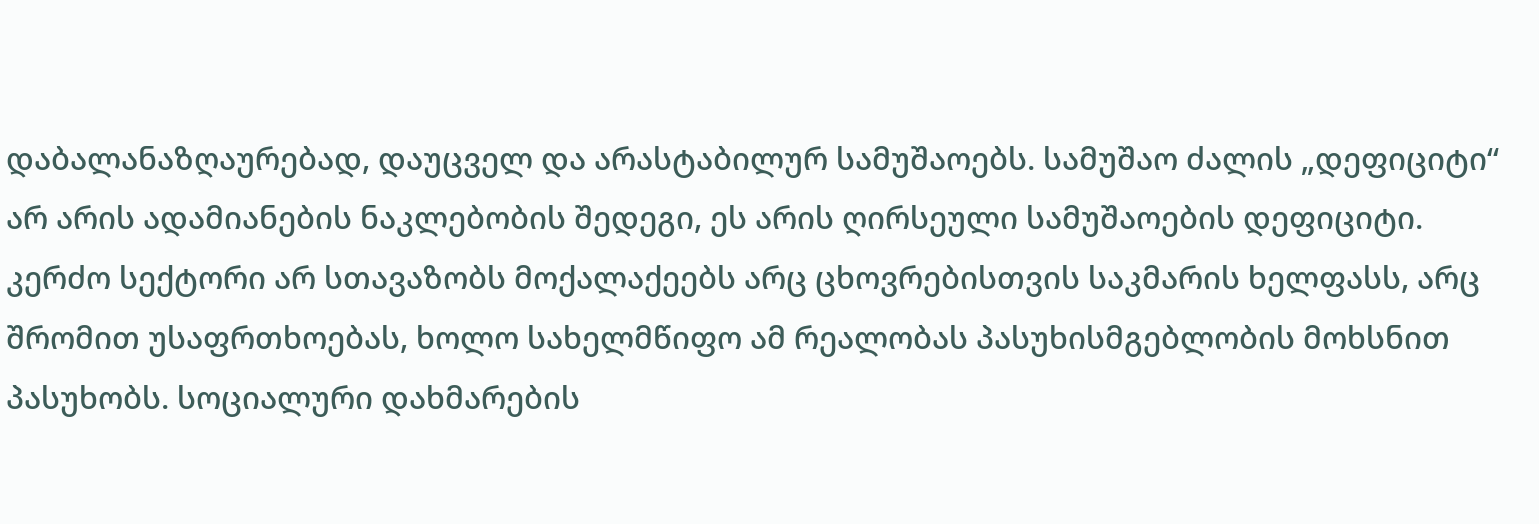დაბალანაზღაურებად, დაუცველ და არასტაბილურ სამუშაოებს. სამუშაო ძალის „დეფიციტი“ არ არის ადამიანების ნაკლებობის შედეგი, ეს არის ღირსეული სამუშაოების დეფიციტი. კერძო სექტორი არ სთავაზობს მოქალაქეებს არც ცხოვრებისთვის საკმარის ხელფასს, არც შრომით უსაფრთხოებას, ხოლო სახელმწიფო ამ რეალობას პასუხისმგებლობის მოხსნით პასუხობს. სოციალური დახმარების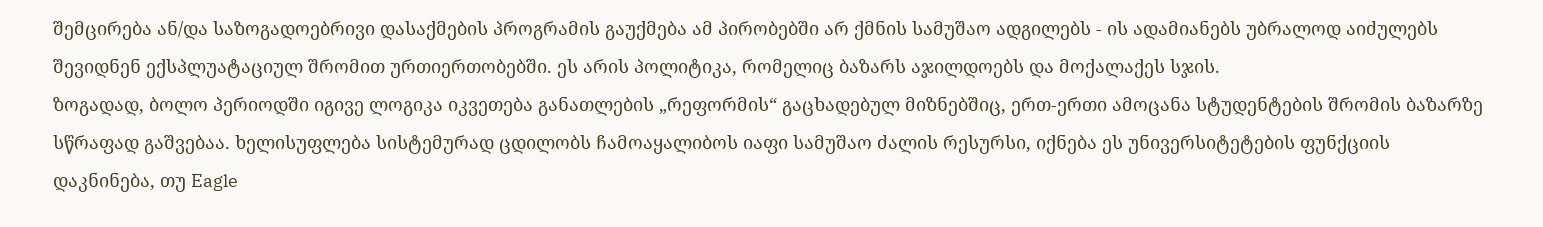შემცირება ან/და საზოგადოებრივი დასაქმების პროგრამის გაუქმება ამ პირობებში არ ქმნის სამუშაო ადგილებს - ის ადამიანებს უბრალოდ აიძულებს შევიდნენ ექსპლუატაციულ შრომით ურთიერთობებში. ეს არის პოლიტიკა, რომელიც ბაზარს აჯილდოებს და მოქალაქეს სჯის.
ზოგადად, ბოლო პერიოდში იგივე ლოგიკა იკვეთება განათლების „რეფორმის“ გაცხადებულ მიზნებშიც, ერთ-ერთი ამოცანა სტუდენტების შრომის ბაზარზე სწრაფად გაშვებაა. ხელისუფლება სისტემურად ცდილობს ჩამოაყალიბოს იაფი სამუშაო ძალის რესურსი, იქნება ეს უნივერსიტეტების ფუნქციის დაკნინება, თუ Eagle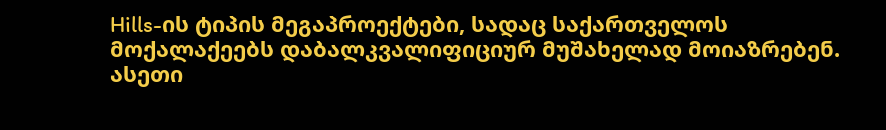Hills-ის ტიპის მეგაპროექტები, სადაც საქართველოს მოქალაქეებს დაბალკვალიფიციურ მუშახელად მოიაზრებენ. ასეთი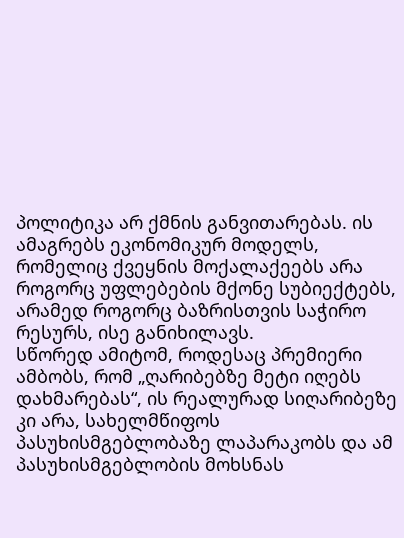პოლიტიკა არ ქმნის განვითარებას. ის ამაგრებს ეკონომიკურ მოდელს, რომელიც ქვეყნის მოქალაქეებს არა როგორც უფლებების მქონე სუბიექტებს, არამედ როგორც ბაზრისთვის საჭირო რესურს, ისე განიხილავს.
სწორედ ამიტომ, როდესაც პრემიერი ამბობს, რომ „ღარიბებზე მეტი იღებს დახმარებას“, ის რეალურად სიღარიბეზე კი არა, სახელმწიფოს პასუხისმგებლობაზე ლაპარაკობს და ამ პასუხისმგებლობის მოხსნას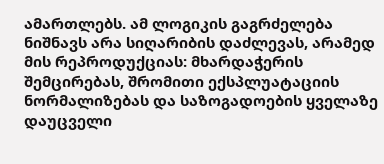ამართლებს. ამ ლოგიკის გაგრძელება ნიშნავს არა სიღარიბის დაძლევას, არამედ მის რეპროდუქციას: მხარდაჭერის შემცირებას, შრომითი ექსპლუატაციის ნორმალიზებას და საზოგადოების ყველაზე დაუცველი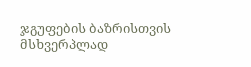ჯგუფების ბაზრისთვის მსხვერპლად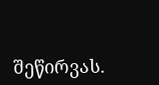შეწირვას.